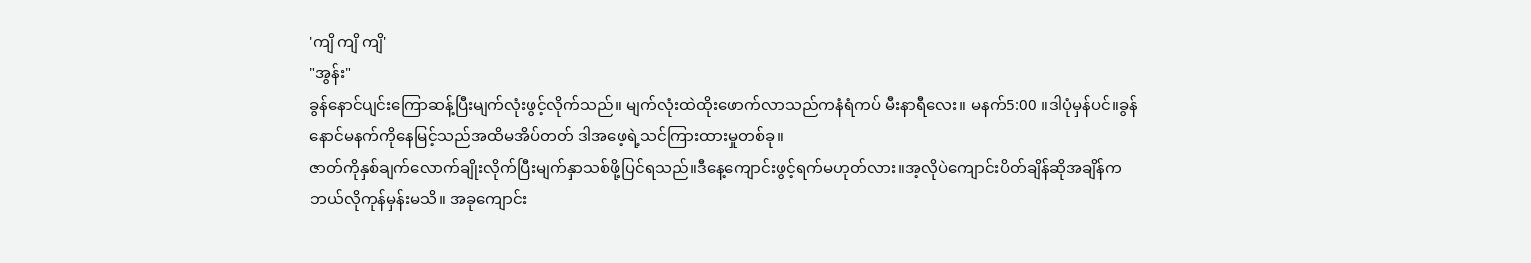'ကျိ ကျိ ကျိ'
"အွန်း"
ခွန်နောင်ပျင်းကြောဆန့်ပြီးမျက်လုံးဖွင့်လိုက်သည်။ မျက်လုံးထဲထိုးဖောက်လာသည်ကနံရံကပ် မီးနာရီလေး။ မနက်5:00 ။ဒါပုံမှန်ပင်။ခွန်နောင်မနက်ကိုနေမြင့်သည်အထိမအိပ်တတ် ဒါအဖေ့ရဲ့သင်ကြားထားမှုတစ်ခု။
ဇာတ်ကိုနှစ်ချက်လောက်ချိုးလိုက်ပြီးမျက်နှာသစ်ဖို့ပြင်ရသည်။ဒီနေ့ကျောင်းဖွင့်ရက်မဟုတ်လား။အ့လိုပဲကျောင်းပိတ်ချိန်ဆိုအချိန်ကဘယ်လိုကုန်မှန်းမသိ။ အခုကျောင်း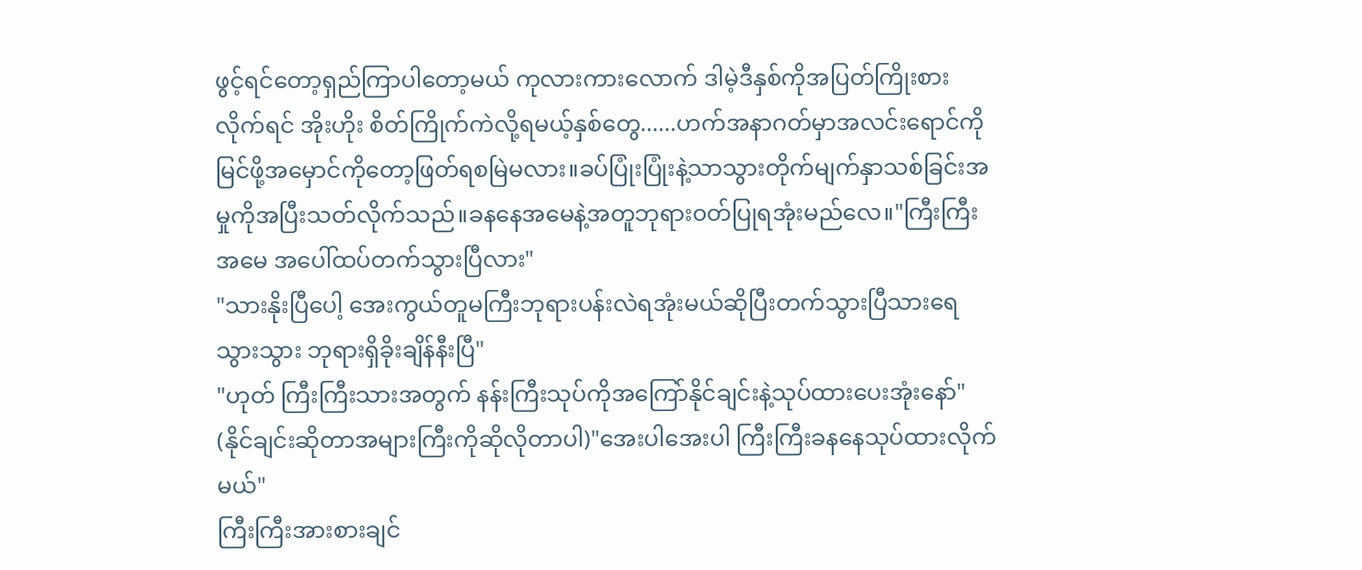ဖွင့်ရင်တော့ရှည်ကြာပါတော့မယ် ကုလားကားလောက် ဒါမဲ့ဒီနှစ်ကိုအပြတ်ကြိုးစားလိုက်ရင် အိုးဟိုး စိတ်ကြိုက်ကဲလို့ရမယ့်နှစ်တွေ......ဟက်အနာဂတ်မှာအလင်းရောင်ကိုမြင်ဖို့အမှောင်ကိုတော့ဖြတ်ရစမြဲမလား။ခပ်ပြုံးပြုံးနဲ့သာသွားတိုက်မျက်နှာသစ်ခြင်းအမှုကိုအပြီးသတ်လိုက်သည်။ခနနေအမေနဲ့အတူဘုရား၀တ်ပြုရအုံးမည်လေ။"ကြီးကြီး အမေ အပေါ်ထပ်တက်သွားပြီလား"
"သားနိုးပြီပေါ့ အေးကွယ်တူမကြီးဘုရားပန်းလဲရအုံးမယ်ဆိုပြီးတက်သွားပြီသားရေ သွားသွား ဘုရားရှိခိုးချိန်နီးပြီ"
"ဟုတ် ကြီးကြီးသားအတွက် နန်းကြီးသုပ်ကိုအကြော်နိုင်ချင်းနဲ့သုပ်ထားပေးအုံးနော်"
(နိုင်ချင်းဆိုတာအများကြီးကိုဆိုလိုတာပါ)"အေးပါအေးပါ ကြီးကြီးခနနေသုပ်ထားလိုက်မယ်"
ကြီးကြီးအားစားချင်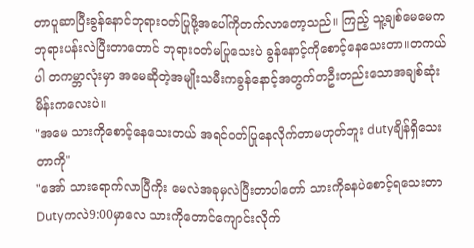တာပူဆာပြီးခွန်နောင်ဘုရား၀တ်ပြုဖို့အပေါ်ကိုတက်လာတော့သည်။ ကြည့် သူ့ချစ်မေမေကဘုရားပန်းလဲပြီးတာတောင် ဘုရား၀တ်မပြုသေးပဲ ခွန်နောင့်ကိုစောင့်နေသေးတာ။တကယ်ပါ တကမ္ဘာလုံးမှာ အမေဆိုတဲ့အမျိုးသမီးကခွန်နောင့်အတွက်တဦးတည်းသောအချစ်ဆုံးမိန်းကလေးပဲ။
"အမေ သားကိုစောင့်နေသေးတယ် အရင်၀တ်ပြုနေလိုက်တာမဟုတ်ဘူး dutyချိန်ရှိသေးတာကို"
"အော် သားရောက်လာပြီကိုး မေလဲအခုမှလဲပြီးတာပါတော် သားကိုခနပဲစောင့်ရသေးတာ
Dutyကလဲ9:00မှာလေ သားကိုတောင်ကျောင်းလိုက်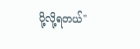ပို့လို့ရတယ်"